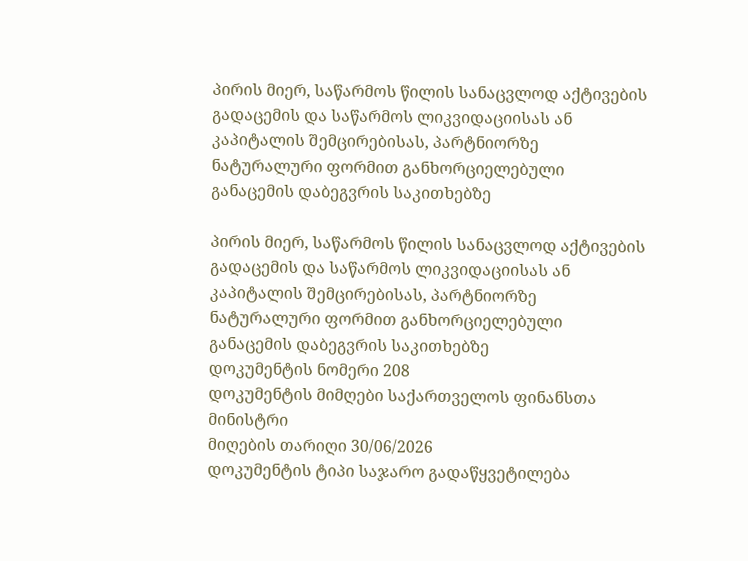პირის მიერ, საწარმოს წილის სანაცვლოდ აქტივების გადაცემის და საწარმოს ლიკვიდაციისას ან კაპიტალის შემცირებისას, პარტნიორზე ნატურალური ფორმით განხორციელებული განაცემის დაბეგვრის საკითხებზე

პირის მიერ, საწარმოს წილის სანაცვლოდ აქტივების გადაცემის და საწარმოს ლიკვიდაციისას ან კაპიტალის შემცირებისას, პარტნიორზე ნატურალური ფორმით განხორციელებული განაცემის დაბეგვრის საკითხებზე
დოკუმენტის ნომერი 208
დოკუმენტის მიმღები საქართველოს ფინანსთა მინისტრი
მიღების თარიღი 30/06/2026
დოკუმენტის ტიპი საჯარო გადაწყვეტილება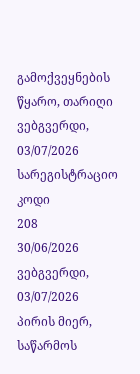გამოქვეყნების წყარო, თარიღი ვებგვერდი, 03/07/2026
სარეგისტრაციო კოდი
208
30/06/2026
ვებგვერდი, 03/07/2026
პირის მიერ, საწარმოს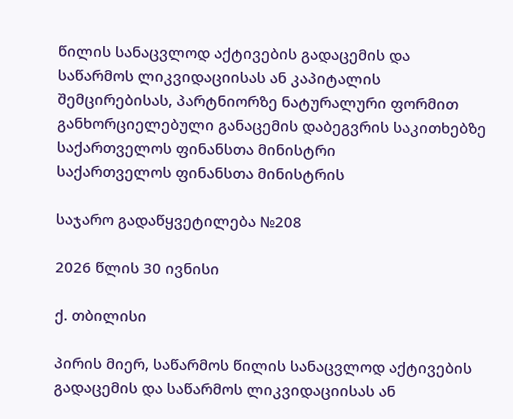წილის სანაცვლოდ აქტივების გადაცემის და საწარმოს ლიკვიდაციისას ან კაპიტალის შემცირებისას, პარტნიორზე ნატურალური ფორმით განხორციელებული განაცემის დაბეგვრის საკითხებზე
საქართველოს ფინანსთა მინისტრი
საქართველოს ფინანსთა მინისტრის

საჯარო გადაწყვეტილება №208

2026 წლის 30 ივნისი

ქ. თბილისი

პირის მიერ, საწარმოს წილის სანაცვლოდ აქტივების გადაცემის და საწარმოს ლიკვიდაციისას ან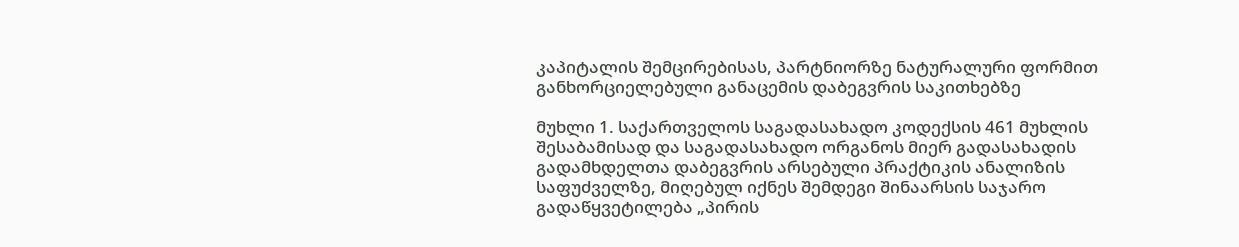კაპიტალის შემცირებისას, პარტნიორზე ნატურალური ფორმით განხორციელებული განაცემის დაბეგვრის საკითხებზე

მუხლი 1. საქართველოს საგადასახადო კოდექსის 461 მუხლის შესაბამისად და საგადასახადო ორგანოს მიერ გადასახადის გადამხდელთა დაბეგვრის არსებული პრაქტიკის ანალიზის საფუძველზე, მიღებულ იქნეს შემდეგი შინაარსის საჯარო გადაწყვეტილება „პირის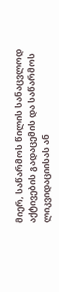მიერ, საწარმოს წილის სანაცვლოდ აქტივების გადაცემის და საწარმოს ლიკვიდაციისას ან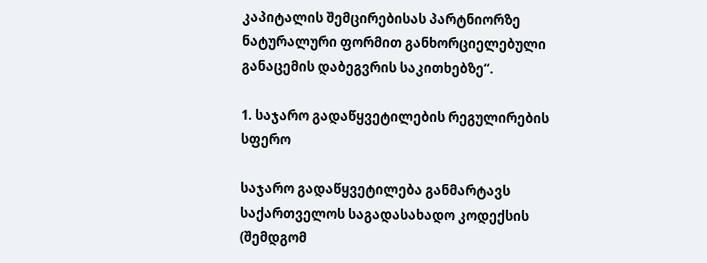კაპიტალის შემცირებისას პარტნიორზე ნატურალური ფორმით განხორციელებული განაცემის დაბეგვრის საკითხებზე“.

1. საჯარო გადაწყვეტილების რეგულირების სფერო

საჯარო გადაწყვეტილება განმარტავს საქართველოს საგადასახადო კოდექსის (შემდგომ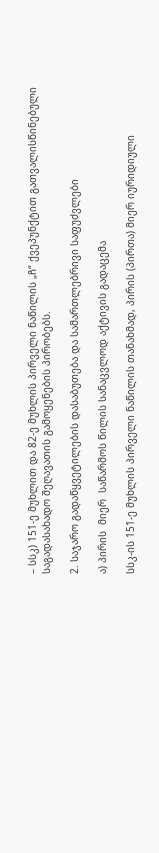– სსკ) 151-ე მუხლით და 82-ე მუხლის პირველი ნაწილის „ჩ“ ქვეპუნქტით გათვალისწინებული საგადასახადო შეღავათის გამოყენების პირობებს.

2. საჯარო გადაწყვეტილების დასაბუთება და სამართლებრივი საფუძვლები

ა) პირის  მიერ  საწარმოს წილის სანაცვლოდ აქტივის გადაცემა

სსკ-ის 151-ე მუხლის პირველი ნაწილის თანახმად, პირის (პირთა) მიერ იურიდიული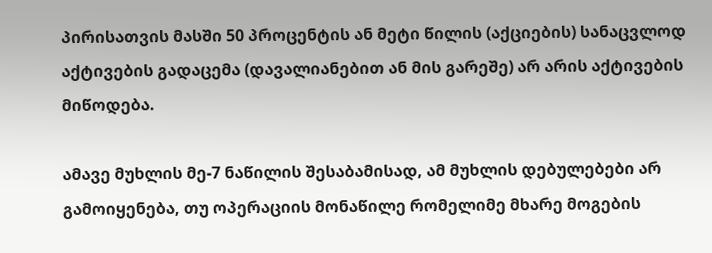პირისათვის მასში 50 პროცენტის ან მეტი წილის (აქციების) სანაცვლოდ აქტივების გადაცემა (დავალიანებით ან მის გარეშე) არ არის აქტივების მიწოდება.

ამავე მუხლის მე-7 ნაწილის შესაბამისად, ამ მუხლის დებულებები არ გამოიყენება, თუ ოპერაციის მონაწილე რომელიმე მხარე მოგების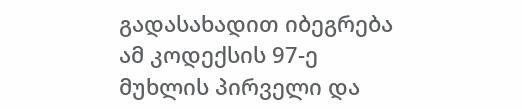გადასახადით იბეგრება ამ კოდექსის 97-ე მუხლის პირველი და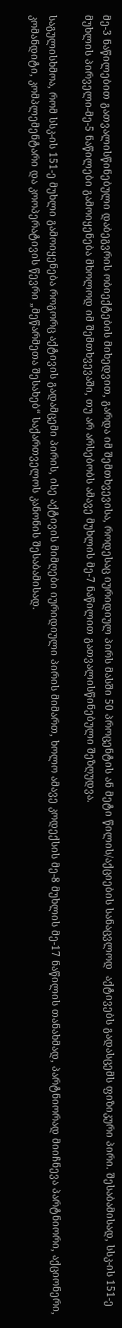მე-3 ნაწილებით გათვალისწინებული დაბეგვრის ობიექტების მიხედვით, გარდა იმ შემთხვევისა, როდესაც იურიდიულ პირს მასში 50 პროცენტის ან მეტი წილის/აქციების სანაცვლოდ  აქტივებს გადასცემს ფიზიკური პირი. შესაბამისად, სსკ-ის 151-ე მუხლის პირველი-მე-5 ნაწილები გამოიყენება მხოლოდ იმ შემთხვევაში, თუ არ არსებობს ამავე მუხლის მე-7 ნაწილით გათვალისწინებული შეზღუდვა.

საგულისხმოა, რომ სსკ-ის 151-ე მუხლი გამოიყენება როგორც აქტივის გადამცემი პირის, ისე აქტივის მიმღები იურიდიული პირის მიმართ, ხოლო ამავე კოდექსის მე-8 მუხლის მე-17 ნაწილის თანახმად, პარტნიორად მიიჩნევა პარტნიორი, აქციონერი, კომანდიტი, კომპლემენტარი და კოოპერატივის წევრი „მეწარმეთა შესახებ“ საქართველოს კანონის შესაბამისად.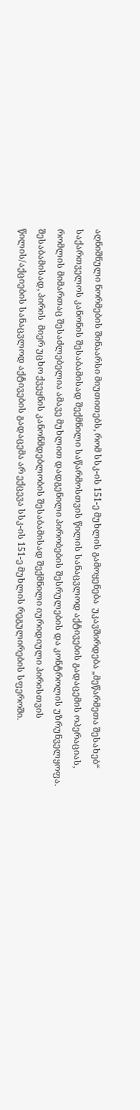აღნიშნული ნორმების შინაარსი მიუთითებს, რომ სსკ-ის 151-ე მუხლის გამოყენება  უკავშირდება „მეწარმეთა შესახებ“ საქართველოს კანონის შესაბამისად შექმნილი საწარმოსთვის წილის სანაცვლოდ აქტივების გადაცემის ოპერაციას, რომლის მიმართაც შესაძლებელია ამავე მუხლით დადგენილი პირობების შესრულების და კონტროლის უზრუნველყოფა. შესაბამისად, პირის  მიერ უცხო ქვეყნის კანონმდებლობის შესაბამისად შექმნილი იურიდიული პირისთვის წილის/აქციების სანაცვლოდ აქტივების გადაცემა არ ექცევა სსკ-ის 151-ე მუხლის რეგულირების სფეროში.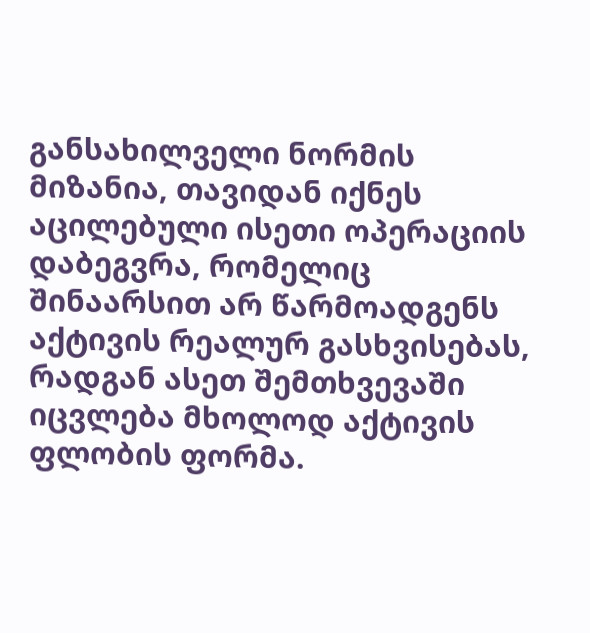განსახილველი ნორმის მიზანია, თავიდან იქნეს აცილებული ისეთი ოპერაციის დაბეგვრა, რომელიც  შინაარსით არ წარმოადგენს აქტივის რეალურ გასხვისებას,  რადგან ასეთ შემთხვევაში იცვლება მხოლოდ აქტივის ფლობის ფორმა.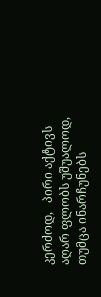კერძოდ,   პირი აქტივს აღარ ფლობს უშუალოდ, თუმცა ინარჩუნებს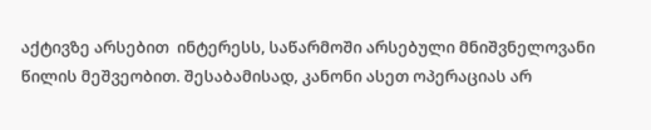აქტივზე არსებით  ინტერესს, საწარმოში არსებული მნიშვნელოვანი წილის მეშვეობით. შესაბამისად, კანონი ასეთ ოპერაციას არ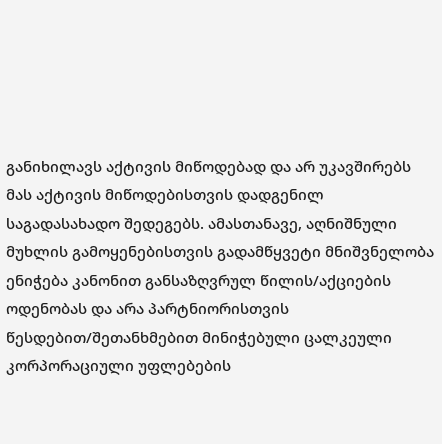განიხილავს აქტივის მიწოდებად და არ უკავშირებს მას აქტივის მიწოდებისთვის დადგენილ საგადასახადო შედეგებს. ამასთანავე, აღნიშნული მუხლის გამოყენებისთვის გადამწყვეტი მნიშვნელობა ენიჭება კანონით განსაზღვრულ წილის/აქციების ოდენობას და არა პარტნიორისთვის წესდებით/შეთანხმებით მინიჭებული ცალკეული კორპორაციული უფლებების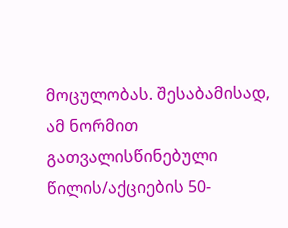მოცულობას. შესაბამისად, ამ ნორმით გათვალისწინებული წილის/აქციების 50-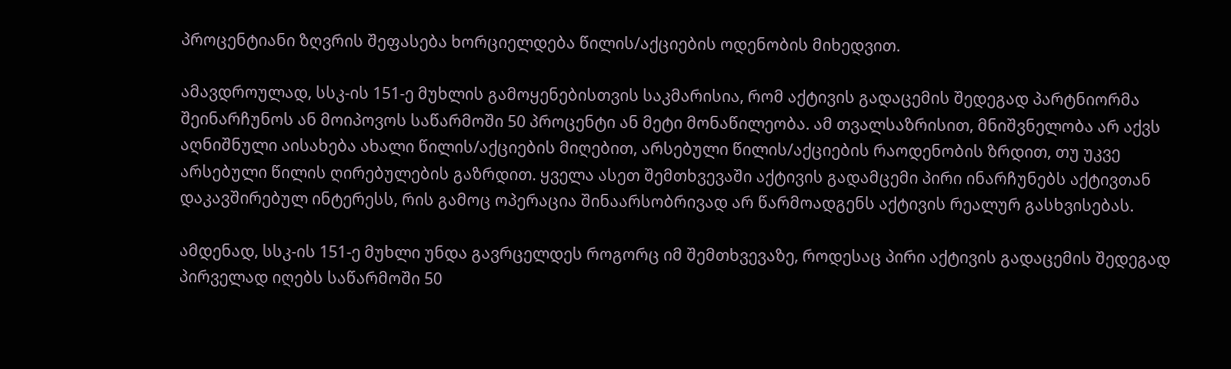პროცენტიანი ზღვრის შეფასება ხორციელდება წილის/აქციების ოდენობის მიხედვით.

ამავდროულად, სსკ-ის 151-ე მუხლის გამოყენებისთვის საკმარისია, რომ აქტივის გადაცემის შედეგად პარტნიორმა შეინარჩუნოს ან მოიპოვოს საწარმოში 50 პროცენტი ან მეტი მონაწილეობა. ამ თვალსაზრისით, მნიშვნელობა არ აქვს აღნიშნული აისახება ახალი წილის/აქციების მიღებით, არსებული წილის/აქციების რაოდენობის ზრდით, თუ უკვე არსებული წილის ღირებულების გაზრდით. ყველა ასეთ შემთხვევაში აქტივის გადამცემი პირი ინარჩუნებს აქტივთან დაკავშირებულ ინტერესს, რის გამოც ოპერაცია შინაარსობრივად არ წარმოადგენს აქტივის რეალურ გასხვისებას.

ამდენად, სსკ-ის 151-ე მუხლი უნდა გავრცელდეს როგორც იმ შემთხვევაზე, როდესაც პირი აქტივის გადაცემის შედეგად პირველად იღებს საწარმოში 50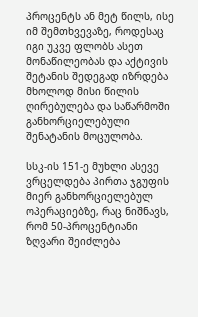პროცენტს ან მეტ წილს, ისე იმ შემთხვევაზე, როდესაც იგი უკვე ფლობს ასეთ მონაწილეობას და აქტივის შეტანის შედეგად იზრდება მხოლოდ მისი წილის ღირებულება და საწარმოში განხორციელებული შენატანის მოცულობა.

სსკ-ის 151-ე მუხლი ასევე ვრცელდება პირთა ჯგუფის მიერ განხორციელებულ ოპერაციებზე, რაც ნიშნავს, რომ 50-პროცენტიანი ზღვარი შეიძლება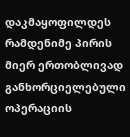დაკმაყოფილდეს რამდენიმე პირის მიერ ერთობლივად განხორციელებული ოპერაციის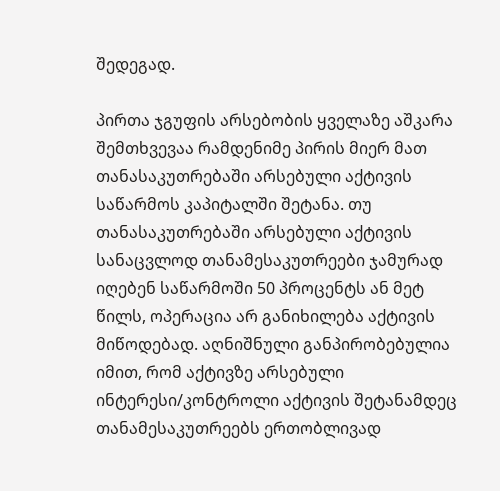შედეგად.

პირთა ჯგუფის არსებობის ყველაზე აშკარა შემთხვევაა რამდენიმე პირის მიერ მათ თანასაკუთრებაში არსებული აქტივის საწარმოს კაპიტალში შეტანა. თუ თანასაკუთრებაში არსებული აქტივის სანაცვლოდ თანამესაკუთრეები ჯამურად იღებენ საწარმოში 50 პროცენტს ან მეტ წილს, ოპერაცია არ განიხილება აქტივის მიწოდებად. აღნიშნული განპირობებულია იმით, რომ აქტივზე არსებული ინტერესი/კონტროლი აქტივის შეტანამდეც თანამესაკუთრეებს ერთობლივად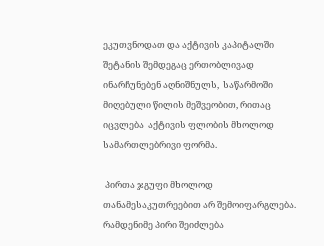ეკუთვნოდათ და აქტივის კაპიტალში შეტანის შემდეგაც ერთობლივად ინარჩუნებენ აღნიშნულს,  საწარმოში მიღებული წილის მეშვეობით, რითაც იცვლება  აქტივის ფლობის მხოლოდ სამართლებრივი ფორმა.

 პირთა ჯგუფი მხოლოდ თანამესაკუთრეებით არ შემოიფარგლება. რამდენიმე პირი შეიძლება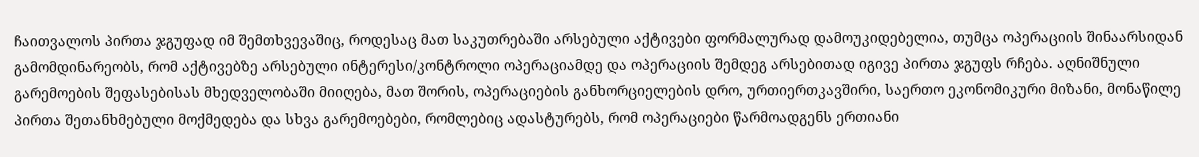ჩაითვალოს პირთა ჯგუფად იმ შემთხვევაშიც, როდესაც მათ საკუთრებაში არსებული აქტივები ფორმალურად დამოუკიდებელია, თუმცა ოპერაციის შინაარსიდან გამომდინარეობს, რომ აქტივებზე არსებული ინტერესი/კონტროლი ოპერაციამდე და ოპერაციის შემდეგ არსებითად იგივე პირთა ჯგუფს რჩება. აღნიშნული გარემოების შეფასებისას მხედველობაში მიიღება, მათ შორის, ოპერაციების განხორციელების დრო, ურთიერთკავშირი, საერთო ეკონომიკური მიზანი, მონაწილე პირთა შეთანხმებული მოქმედება და სხვა გარემოებები, რომლებიც ადასტურებს, რომ ოპერაციები წარმოადგენს ერთიანი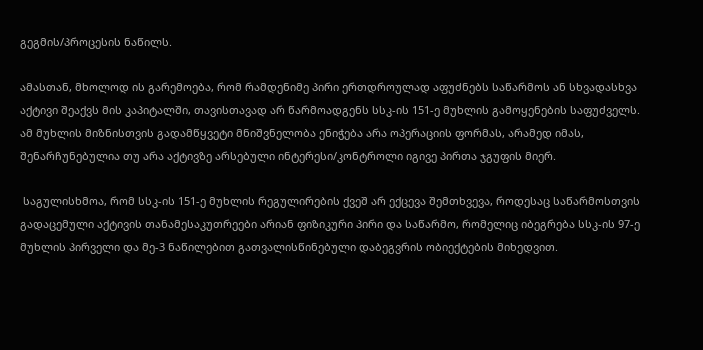გეგმის/პროცესის ნაწილს.

ამასთან, მხოლოდ ის გარემოება, რომ რამდენიმე პირი ერთდროულად აფუძნებს საწარმოს ან სხვადასხვა აქტივი შეაქვს მის კაპიტალში, თავისთავად არ წარმოადგენს სსკ-ის 151-ე მუხლის გამოყენების საფუძველს. ამ მუხლის მიზნისთვის გადამწყვეტი მნიშვნელობა ენიჭება არა ოპერაციის ფორმას, არამედ იმას, შენარჩუნებულია თუ არა აქტივზე არსებული ინტერესი/კონტროლი იგივე პირთა ჯგუფის მიერ.

 საგულისხმოა, რომ სსკ-ის 151-ე მუხლის რეგულირების ქვეშ არ ექცევა შემთხვევა, როდესაც საწარმოსთვის გადაცემული აქტივის თანამესაკუთრეები არიან ფიზიკური პირი და საწარმო, რომელიც იბეგრება სსკ-ის 97-ე მუხლის პირველი და მე-3 ნაწილებით გათვალისწინებული დაბეგვრის ობიექტების მიხედვით.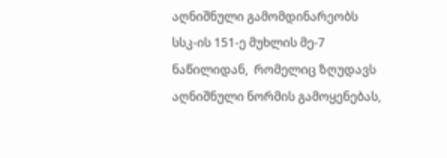აღნიშნული გამომდინარეობს სსკ-ის 151-ე მუხლის მე-7 ნაწილიდან,  რომელიც ზღუდავს აღნიშნული ნორმის გამოყენებას,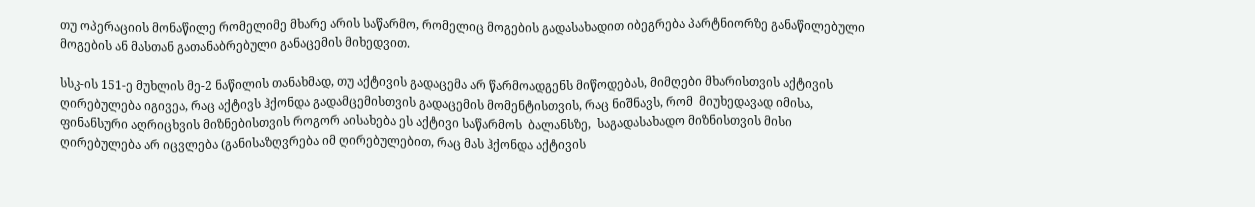თუ ოპერაციის მონაწილე რომელიმე მხარე არის საწარმო, რომელიც მოგების გადასახადით იბეგრება პარტნიორზე განაწილებული მოგების ან მასთან გათანაბრებული განაცემის მიხედვით.

სსკ-ის 151-ე მუხლის მე-2 ნაწილის თანახმად, თუ აქტივის გადაცემა არ წარმოადგენს მიწოდებას, მიმღები მხარისთვის აქტივის ღირებულება იგივეა, რაც აქტივს ჰქონდა გადამცემისთვის გადაცემის მომენტისთვის, რაც ნიშნავს, რომ  მიუხედავად იმისა, ფინანსური აღრიცხვის მიზნებისთვის როგორ აისახება ეს აქტივი საწარმოს  ბალანსზე,  საგადასახადო მიზნისთვის მისი ღირებულება არ იცვლება (განისაზღვრება იმ ღირებულებით, რაც მას ჰქონდა აქტივის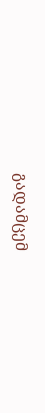გადამცემ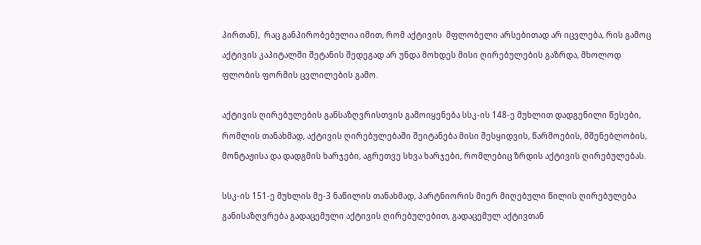პირთან),  რაც განპირობებულია იმით, რომ აქტივის  მფლობელი არსებითად არ იცვლება, რის გამოც აქტივის კაპიტალში შეტანის შედეგად არ უნდა მოხდეს მისი ღირებულების გაზრდა, მხოლოდ ფლობის ფორმის ცვლილების გამო.

აქტივის ღირებულების განსაზღვრისთვის გამოიყენება სსკ-ის 148-ე მუხლით დადგენილი წესები, რომლის თანახმად, აქტივის ღირებულებაში შეიტანება მისი შესყიდვის, წარმოების, მშენებლობის, მონტაჟისა და დადგმის ხარჯები, აგრეთვე სხვა ხარჯები, რომლებიც ზრდის აქტივის ღირებულებას.

სსკ-ის 151-ე მუხლის მე-3 ნაწილის თანახმად, პარტნიორის მიერ მიღებული წილის ღირებულება განისაზღვრება გადაცემული აქტივის ღირებულებით, გადაცემულ აქტივთან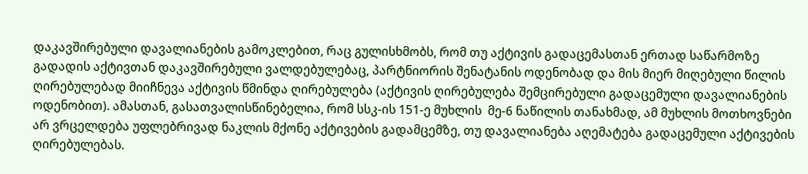დაკავშირებული დავალიანების გამოკლებით, რაც გულისხმობს, რომ თუ აქტივის გადაცემასთან ერთად საწარმოზე გადადის აქტივთან დაკავშირებული ვალდებულებაც, პარტნიორის შენატანის ოდენობად და მის მიერ მიღებული წილის ღირებულებად მიიჩნევა აქტივის წმინდა ღირებულება (აქტივის ღირებულება შემცირებული გადაცემული დავალიანების ოდენობით). ამასთან, გასათვალისწინებელია, რომ სსკ-ის 151-ე მუხლის  მე-6 ნაწილის თანახმად, ამ მუხლის მოთხოვნები არ ვრცელდება უფლებრივად ნაკლის მქონე აქტივების გადამცემზე, თუ დავალიანება აღემატება გადაცემული აქტივების ღირებულებას.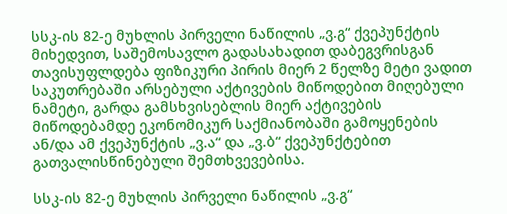სსკ-ის 82-ე მუხლის პირველი ნაწილის „ვ.გ“ ქვეპუნქტის მიხედვით, საშემოსავლო გადასახადით დაბეგვრისგან თავისუფლდება ფიზიკური პირის მიერ 2 წელზე მეტი ვადით საკუთრებაში არსებული აქტივების მიწოდებით მიღებული ნამეტი, გარდა გამსხვისებლის მიერ აქტივების მიწოდებამდე ეკონომიკურ საქმიანობაში გამოყენების ან/და ამ ქვეპუნქტის „ვ.ა“ და „ვ.ბ“ ქვეპუნქტებით გათვალისწინებული შემთხვევებისა.

სსკ-ის 82-ე მუხლის პირველი ნაწილის „ვ.გ“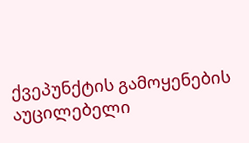ქვეპუნქტის გამოყენების აუცილებელი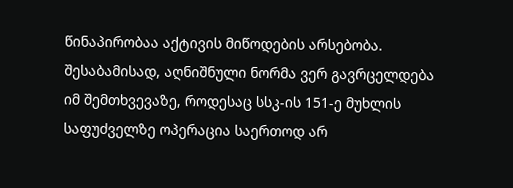წინაპირობაა აქტივის მიწოდების არსებობა. შესაბამისად, აღნიშნული ნორმა ვერ გავრცელდება იმ შემთხვევაზე, როდესაც სსკ-ის 151-ე მუხლის საფუძველზე ოპერაცია საერთოდ არ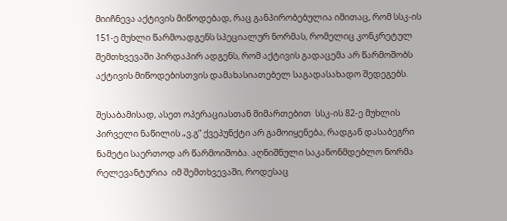მიიჩნევა აქტივის მიწოდებად, რაც განპირობებულია იმითაც, რომ სსკ-ის 151-ე მუხლი წარმოადგენს სპეციალურ ნორმას, რომელიც კონკრეტულ შემთხვევაში პირდაპირ ადგენს, რომ აქტივის გადაცემა არ წარმოშობს აქტივის მიწოდებისთვის დამახასიათებელ საგადასახადო შედეგებს.

შესაბამისად, ასეთ ოპერაციასთან მიმართებით  სსკ-ის 82-ე მუხლის პირველი ნაწილის „ვ.გ“ ქვეპუნქტი არ გამოიყენება, რადგან დასაბეგრი ნამეტი საერთოდ არ წარმოიშობა. აღნიშნული საკანონმდებლო ნორმა რელევანტურია  იმ შემთხვევაში, როდესაც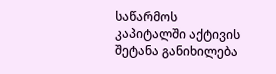საწარმოს კაპიტალში აქტივის შეტანა განიხილება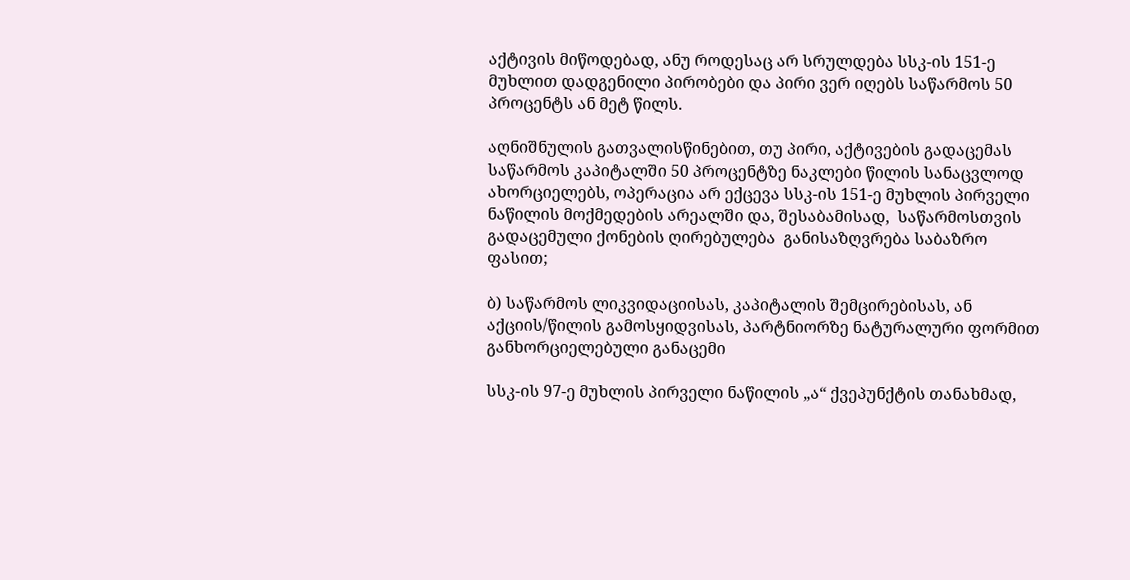აქტივის მიწოდებად, ანუ როდესაც არ სრულდება სსკ-ის 151-ე მუხლით დადგენილი პირობები და პირი ვერ იღებს საწარმოს 50 პროცენტს ან მეტ წილს.

აღნიშნულის გათვალისწინებით, თუ პირი, აქტივების გადაცემას  საწარმოს კაპიტალში 50 პროცენტზე ნაკლები წილის სანაცვლოდ ახორციელებს, ოპერაცია არ ექცევა სსკ-ის 151-ე მუხლის პირველი ნაწილის მოქმედების არეალში და, შესაბამისად,  საწარმოსთვის გადაცემული ქონების ღირებულება  განისაზღვრება საბაზრო ფასით;

ბ) საწარმოს ლიკვიდაციისას, კაპიტალის შემცირებისას, ან აქციის/წილის გამოსყიდვისას, პარტნიორზე ნატურალური ფორმით განხორციელებული განაცემი

სსკ-ის 97-ე მუხლის პირველი ნაწილის „ა“ ქვეპუნქტის თანახმად,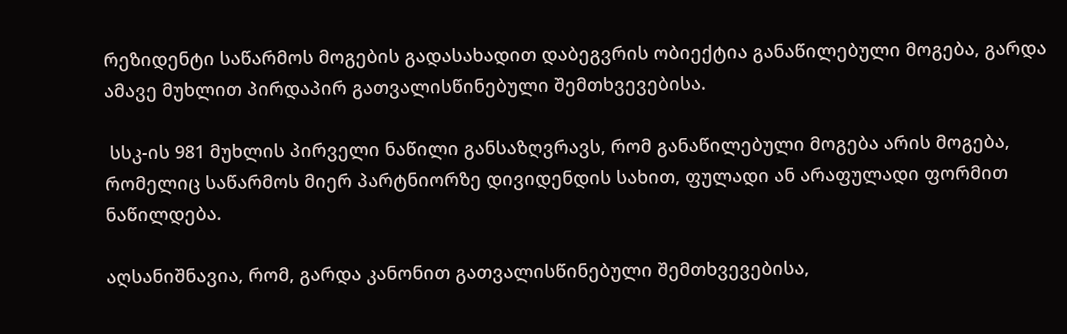რეზიდენტი საწარმოს მოგების გადასახადით დაბეგვრის ობიექტია განაწილებული მოგება, გარდა ამავე მუხლით პირდაპირ გათვალისწინებული შემთხვევებისა.

 სსკ-ის 981 მუხლის პირველი ნაწილი განსაზღვრავს, რომ განაწილებული მოგება არის მოგება, რომელიც საწარმოს მიერ პარტნიორზე დივიდენდის სახით, ფულადი ან არაფულადი ფორმით ნაწილდება.

აღსანიშნავია, რომ, გარდა კანონით გათვალისწინებული შემთხვევებისა,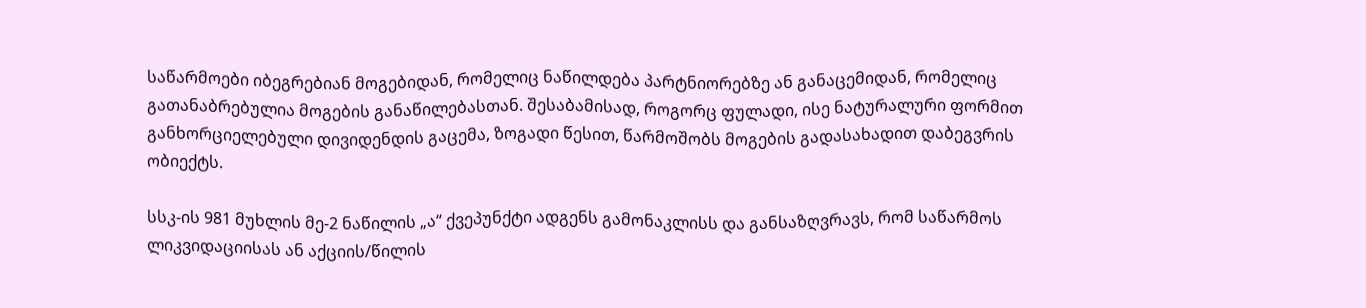საწარმოები იბეგრებიან მოგებიდან, რომელიც ნაწილდება პარტნიორებზე ან განაცემიდან, რომელიც გათანაბრებულია მოგების განაწილებასთან. შესაბამისად, როგორც ფულადი, ისე ნატურალური ფორმით განხორციელებული დივიდენდის გაცემა, ზოგადი წესით, წარმოშობს მოგების გადასახადით დაბეგვრის ობიექტს.

სსკ-ის 981 მუხლის მე-2 ნაწილის „ა“ ქვეპუნქტი ადგენს გამონაკლისს და განსაზღვრავს, რომ საწარმოს ლიკვიდაციისას ან აქციის/წილის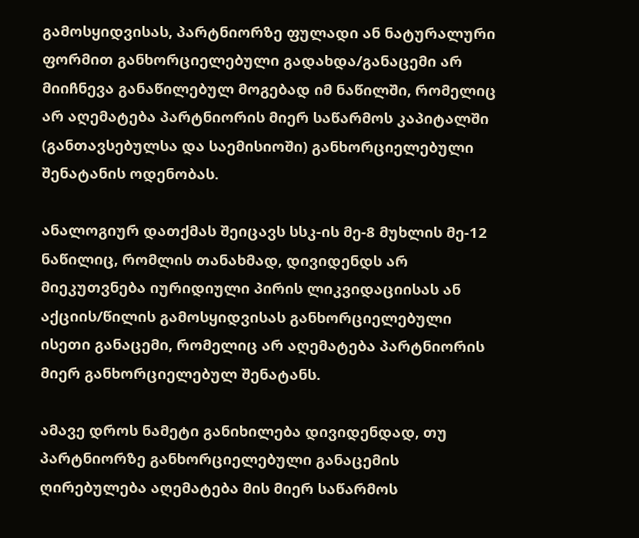გამოსყიდვისას, პარტნიორზე ფულადი ან ნატურალური ფორმით განხორციელებული გადახდა/განაცემი არ მიიჩნევა განაწილებულ მოგებად იმ ნაწილში, რომელიც არ აღემატება პარტნიორის მიერ საწარმოს კაპიტალში (განთავსებულსა და საემისიოში) განხორციელებული შენატანის ოდენობას.

ანალოგიურ დათქმას შეიცავს სსკ-ის მე-8 მუხლის მე-12 ნაწილიც, რომლის თანახმად, დივიდენდს არ მიეკუთვნება იურიდიული პირის ლიკვიდაციისას ან აქციის/წილის გამოსყიდვისას განხორციელებული ისეთი განაცემი, რომელიც არ აღემატება პარტნიორის მიერ განხორციელებულ შენატანს.

ამავე დროს ნამეტი განიხილება დივიდენდად, თუ პარტნიორზე განხორციელებული განაცემის ღირებულება აღემატება მის მიერ საწარმოს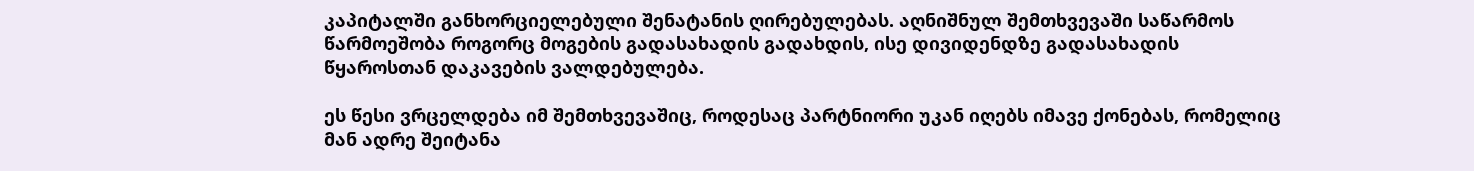კაპიტალში განხორციელებული შენატანის ღირებულებას. აღნიშნულ შემთხვევაში საწარმოს წარმოეშობა როგორც მოგების გადასახადის გადახდის, ისე დივიდენდზე გადასახადის წყაროსთან დაკავების ვალდებულება.

ეს წესი ვრცელდება იმ შემთხვევაშიც, როდესაც პარტნიორი უკან იღებს იმავე ქონებას, რომელიც მან ადრე შეიტანა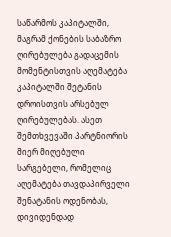საწარმოს კაპიტალში, მაგრამ ქონების საბაზრო ღირებულება გადაცემის მომენტისთვის აღემატება კაპიტალში შეტანის დროისთვის არსებულ ღირებულებას. ასეთ შემთხვევაში პარტნიორის მიერ მიღებული  სარგებელი, რომელიც აღემატება თავდაპირველი შენატანის ოდენობას, დივიდენდად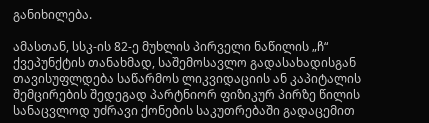განიხილება.

ამასთან, სსკ-ის 82-ე მუხლის პირველი ნაწილის „ჩ“ ქვეპუნქტის თანახმად, საშემოსავლო გადასახადისგან თავისუფლდება საწარმოს ლიკვიდაციის ან კაპიტალის შემცირების შედეგად პარტნიორ ფიზიკურ პირზე წილის სანაცვლოდ უძრავი ქონების საკუთრებაში გადაცემით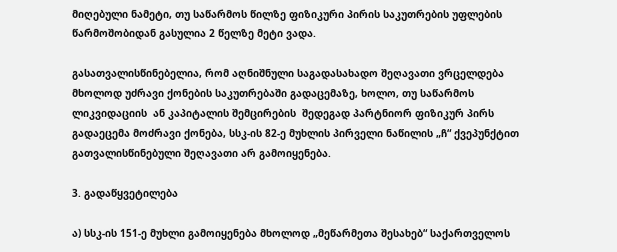მიღებული ნამეტი, თუ საწარმოს წილზე ფიზიკური პირის საკუთრების უფლების წარმოშობიდან გასულია 2 წელზე მეტი ვადა.

გასათვალისწინებელია, რომ აღნიშნული საგადასახადო შეღავათი ვრცელდება მხოლოდ უძრავი ქონების საკუთრებაში გადაცემაზე, ხოლო, თუ საწარმოს ლიკვიდაციის  ან კაპიტალის შემცირების  შედეგად პარტნიორ ფიზიკურ პირს გადაეცემა მოძრავი ქონება, სსკ-ის 82-ე მუხლის პირველი ნაწილის „ჩ“ ქვეპუნქტით გათვალისწინებული შეღავათი არ გამოიყენება.

3. გადაწყვეტილება

ა) სსკ-ის 151-ე მუხლი გამოიყენება მხოლოდ „მეწარმეთა შესახებ“ საქართველოს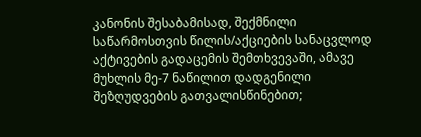კანონის შესაბამისად, შექმნილი საწარმოსთვის წილის/აქციების სანაცვლოდ აქტივების გადაცემის შემთხვევაში, ამავე მუხლის მე-7 ნაწილით დადგენილი შეზღუდვების გათვალისწინებით;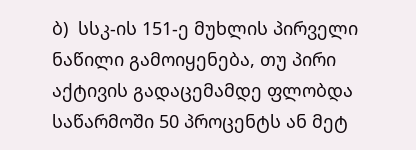ბ)  სსკ-ის 151-ე მუხლის პირველი ნაწილი გამოიყენება, თუ პირი აქტივის გადაცემამდე ფლობდა საწარმოში 50 პროცენტს ან მეტ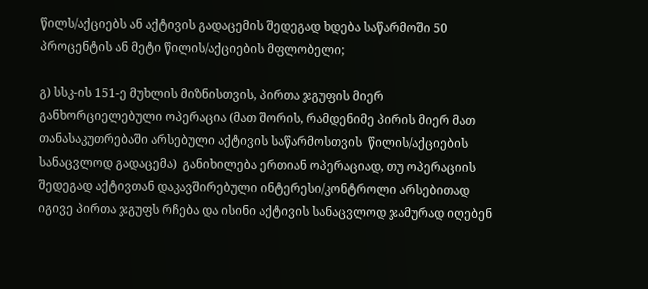წილს/აქციებს ან აქტივის გადაცემის შედეგად ხდება საწარმოში 50 პროცენტის ან მეტი წილის/აქციების მფლობელი;

გ) სსკ-ის 151-ე მუხლის მიზნისთვის, პირთა ჯგუფის მიერ განხორციელებული ოპერაცია (მათ შორის, რამდენიმე პირის მიერ მათ თანასაკუთრებაში არსებული აქტივის საწარმოსთვის  წილის/აქციების სანაცვლოდ გადაცემა)  განიხილება ერთიან ოპერაციად, თუ ოპერაციის შედეგად აქტივთან დაკავშირებული ინტერესი/კონტროლი არსებითად იგივე პირთა ჯგუფს რჩება და ისინი აქტივის სანაცვლოდ ჯამურად იღებენ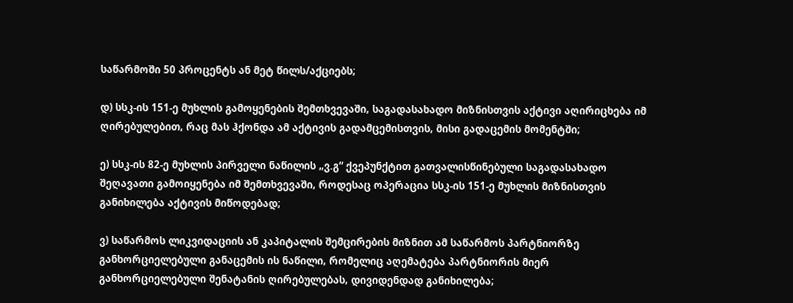საწარმოში 50 პროცენტს ან მეტ წილს/აქციებს;

დ) სსკ-ის 151-ე მუხლის გამოყენების შემთხვევაში, საგადასახადო მიზნისთვის აქტივი აღირიცხება იმ ღირებულებით, რაც მას ჰქონდა ამ აქტივის გადამცემისთვის, მისი გადაცემის მომენტში;

ე) სსკ-ის 82-ე მუხლის პირველი ნაწილის „ვ.გ“ ქვეპუნქტით გათვალისწინებული საგადასახადო შეღავათი გამოიყენება იმ შემთხვევაში, როდესაც ოპერაცია სსკ-ის 151-ე მუხლის მიზნისთვის განიხილება აქტივის მიწოდებად;

ვ) საწარმოს ლიკვიდაციის ან კაპიტალის შემცირების მიზნით ამ საწარმოს პარტნიორზე განხორციელებული განაცემის ის ნაწილი, რომელიც აღემატება პარტნიორის მიერ განხორციელებული შენატანის ღირებულებას, დივიდენდად განიხილება;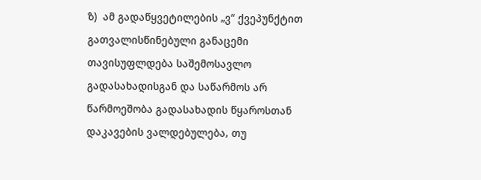ზ)  ამ გადაწყვეტილების „ვ“ ქვეპუნქტით გათვალისწინებული განაცემი თავისუფლდება საშემოსავლო გადასახადისგან და საწარმოს არ წარმოეშობა გადასახადის წყაროსთან დაკავების ვალდებულება, თუ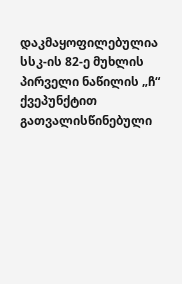დაკმაყოფილებულია სსკ-ის 82-ე მუხლის პირველი ნაწილის „ჩ“ ქვეპუნქტით გათვალისწინებული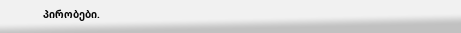პირობები.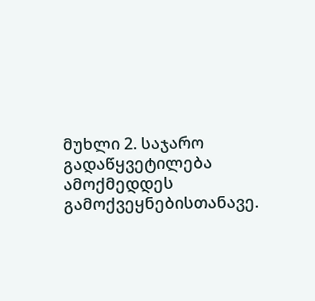მუხლი 2. საჯარო გადაწყვეტილება ამოქმედდეს გამოქვეყნებისთანავე.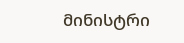მინისტრი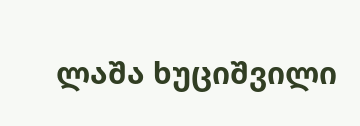ლაშა ხუციშვილი